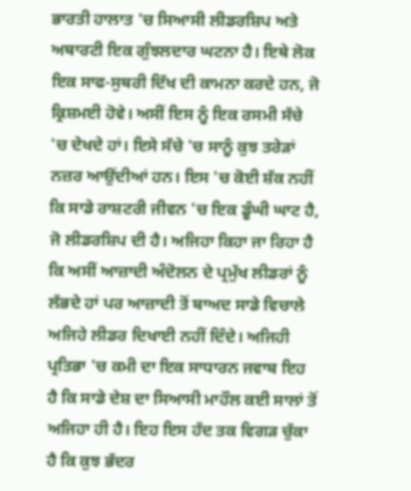ਭਾਰਤੀ ਹਾਲਾਤ 'ਚ ਸਿਆਸੀ ਲੀਡਰਸ਼ਿਪ ਅਤੇ ਅਥਾਰਟੀ ਇਕ ਗੁੰਝਲਦਾਰ ਘਟਨਾ ਹੈ। ਇਥੇ ਲੋਕ ਇਕ ਸਾਫ-ਸੁਥਰੀ ਦਿੱਖ ਦੀ ਕਾਮਨਾ ਕਰਦੇ ਹਨ, ਜੋ ਕ੍ਰਿਸ਼ਮਈ ਹੋਵੇ। ਅਸੀਂ ਇਸ ਨੂੰ ਇਕ ਰਸਮੀ ਸੱਚੇ 'ਚ ਦੇਖਦੇ ਹਾਂ। ਇਸੇ ਸੱਚੇ 'ਚ ਸਾਨੂੰ ਕੁਝ ਤਰੇੜਾਂ ਨਜ਼ਰ ਆਉਂਦੀਆਂ ਹਨ। ਇਸ 'ਚ ਕੋਈ ਸ਼ੱਕ ਨਹੀਂ ਕਿ ਸਾਡੇ ਰਾਸ਼ਟਰੀ ਜੀਵਨ 'ਚ ਇਕ ਡੂੰਘੀ ਘਾਟ ਹੈ, ਜੋ ਲੀਡਰਸ਼ਿਪ ਦੀ ਹੈ। ਅਜਿਹਾ ਕਿਹਾ ਜਾ ਰਿਹਾ ਹੈ ਕਿ ਅਸੀਂ ਆਜ਼ਾਦੀ ਅੰਦੋਲਨ ਦੇ ਪ੍ਰਮੁੱਖ ਲੀਡਰਾਂ ਨੂੰ ਲੱਭਦੇ ਹਾਂ ਪਰ ਆਜ਼ਾਦੀ ਤੋਂ ਬਾਅਦ ਸਾਡੇ ਵਿਚਾਲੇ ਅਜਿਹੇ ਲੀਡਰ ਦਿਖਾਈ ਨਹੀਂ ਦਿੰਦੇ। ਅਜਿਹੀ ਪ੍ਰਤਿਭਾ 'ਚ ਕਮੀ ਦਾ ਇਕ ਸਾਧਾਰਨ ਜਵਾਬ ਇਹ ਹੈ ਕਿ ਸਾਡੇ ਦੇਸ਼ ਦਾ ਸਿਆਸੀ ਮਾਹੌਲ ਕਈ ਸਾਲਾਂ ਤੋਂ ਅਜਿਹਾ ਹੀ ਹੈ। ਇਹ ਇਸ ਹੱਦ ਤਕ ਵਿਗੜ ਚੁੱਕਾ ਹੈ ਕਿ ਕੁਝ ਭੱਦਰ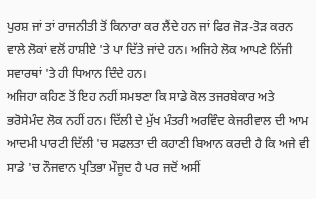ਪੁਰਸ਼ ਜਾਂ ਤਾਂ ਰਾਜਨੀਤੀ ਤੋਂ ਕਿਨਾਰਾ ਕਰ ਲੈਂਦੇ ਹਨ ਜਾਂ ਫਿਰ ਜੋੜ-ਤੋੜ ਕਰਨ ਵਾਲੇ ਲੋਕਾਂ ਵਲੋਂ ਹਾਸ਼ੀਏ 'ਤੇ ਪਾ ਦਿੱਤੇ ਜਾਂਦੇ ਹਨ। ਅਜਿਹੇ ਲੋਕ ਆਪਣੇ ਨਿੱਜੀ ਸਵਾਰਥਾਂ 'ਤੇ ਹੀ ਧਿਆਨ ਦਿੰਦੇ ਹਨ।
ਅਜਿਹਾ ਕਹਿਣ ਤੋਂ ਇਹ ਨਹੀਂ ਸਮਝਣਾ ਕਿ ਸਾਡੇ ਕੋਲ ਤਜਰਬੇਕਾਰ ਅਤੇ ਭਰੋਸੇਮੰਦ ਲੋਕ ਨਹੀਂ ਹਨ। ਦਿੱਲੀ ਦੇ ਮੁੱਖ ਮੰਤਰੀ ਅਰਵਿੰਦ ਕੇਜਰੀਵਾਲ ਦੀ ਆਮ ਆਦਮੀ ਪਾਰਟੀ ਦਿੱਲੀ 'ਚ ਸਫਲਤਾ ਦੀ ਕਹਾਣੀ ਬਿਆਨ ਕਰਦੀ ਹੈ ਕਿ ਅਜੇ ਵੀ ਸਾਡੇ 'ਚ ਨੌਜਵਾਨ ਪ੍ਰਤਿਭਾ ਮੌਜੂਦ ਹੈ ਪਰ ਜਦੋਂ ਅਸੀਂ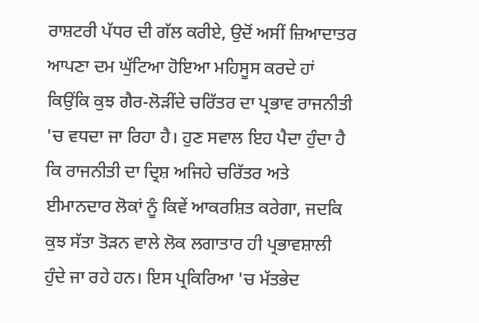ਰਾਸ਼ਟਰੀ ਪੱਧਰ ਦੀ ਗੱਲ ਕਰੀਏ, ਉਦੋਂ ਅਸੀਂ ਜ਼ਿਆਦਾਤਰ ਆਪਣਾ ਦਮ ਘੁੱਟਿਆ ਹੋਇਆ ਮਹਿਸੂਸ ਕਰਦੇ ਹਾਂ ਕਿਉਂਕਿ ਕੁਝ ਗੈਰ-ਲੋੜੀਂਦੇ ਚਰਿੱਤਰ ਦਾ ਪ੍ਰਭਾਵ ਰਾਜਨੀਤੀ 'ਚ ਵਧਦਾ ਜਾ ਰਿਹਾ ਹੈ। ਹੁਣ ਸਵਾਲ ਇਹ ਪੈਦਾ ਹੁੰਦਾ ਹੈ ਕਿ ਰਾਜਨੀਤੀ ਦਾ ਦ੍ਰਿਸ਼ ਅਜਿਹੇ ਚਰਿੱਤਰ ਅਤੇ ਈਮਾਨਦਾਰ ਲੋਕਾਂ ਨੂੰ ਕਿਵੇਂ ਆਕਰਸ਼ਿਤ ਕਰੇਗਾ, ਜਦਕਿ ਕੁਝ ਸੱਤਾ ਤੋੜਨ ਵਾਲੇ ਲੋਕ ਲਗਾਤਾਰ ਹੀ ਪ੍ਰਭਾਵਸ਼ਾਲੀ ਹੁੰਦੇ ਜਾ ਰਹੇ ਹਨ। ਇਸ ਪ੍ਰਕਿਰਿਆ 'ਚ ਮੱਤਭੇਦ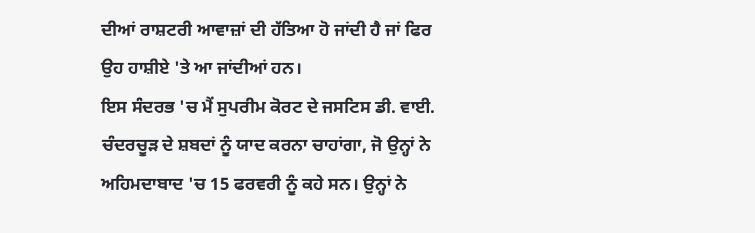ਦੀਆਂ ਰਾਸ਼ਟਰੀ ਆਵਾਜ਼ਾਂ ਦੀ ਹੱਤਿਆ ਹੋ ਜਾਂਦੀ ਹੈ ਜਾਂ ਫਿਰ ਉਹ ਹਾਸ਼ੀਏ 'ਤੇ ਆ ਜਾਂਦੀਆਂ ਹਨ।
ਇਸ ਸੰਦਰਭ 'ਚ ਮੈਂ ਸੁਪਰੀਮ ਕੋਰਟ ਦੇ ਜਸਟਿਸ ਡੀ. ਵਾਈ. ਚੰਦਰਚੂੜ ਦੇ ਸ਼ਬਦਾਂ ਨੂੰ ਯਾਦ ਕਰਨਾ ਚਾਹਾਂਗਾ, ਜੋ ਉਨ੍ਹਾਂ ਨੇ ਅਹਿਮਦਾਬਾਦ 'ਚ 15 ਫਰਵਰੀ ਨੂੰ ਕਹੇ ਸਨ। ਉਨ੍ਹਾਂ ਨੇ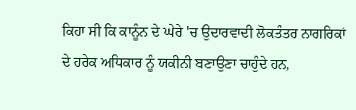ਕਿਹਾ ਸੀ ਕਿ ਕਾਨੂੰਨ ਦੇ ਘੇਰੇ 'ਚ ਉਦਾਰਵਾਦੀ ਲੋਕਤੰਤਰ ਨਾਗਰਿਕਾਂ ਦੇ ਹਰੇਕ ਅਧਿਕਾਰ ਨੂੰ ਯਕੀਨੀ ਬਣਾਉਣਾ ਚਾਹੁੰਦੇ ਹਨ,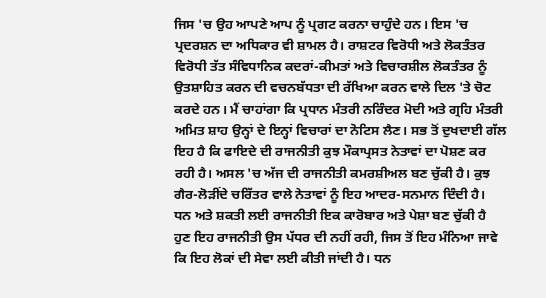ਜਿਸ 'ਚ ਉਹ ਆਪਣੇ ਆਪ ਨੂੰ ਪ੍ਰਗਟ ਕਰਨਾ ਚਾਹੁੰਦੇ ਹਨ। ਇਸ 'ਚ ਪ੍ਰਦਰਸ਼ਨ ਦਾ ਅਧਿਕਾਰ ਵੀ ਸ਼ਾਮਲ ਹੈ। ਰਾਸ਼ਟਰ ਵਿਰੋਧੀ ਅਤੇ ਲੋਕਤੰਤਰ ਵਿਰੋਧੀ ਤੱਤ ਸੰਵਿਧਾਨਿਕ ਕਦਰਾਂ-ਕੀਮਤਾਂ ਅਤੇ ਵਿਚਾਰਸ਼ੀਲ ਲੋਕਤੰਤਰ ਨੂੰ ਉਤਸ਼ਾਹਿਤ ਕਰਨ ਦੀ ਵਚਨਬੱਧਤਾ ਦੀ ਰੱਖਿਆ ਕਰਨ ਵਾਲੇ ਦਿਲ 'ਤੇ ਚੋਟ ਕਰਦੇ ਹਨ। ਮੈਂ ਚਾਹਾਂਗਾ ਕਿ ਪ੍ਰਧਾਨ ਮੰਤਰੀ ਨਰਿੰਦਰ ਮੋਦੀ ਅਤੇ ਗ੍ਰਹਿ ਮੰਤਰੀ ਅਮਿਤ ਸ਼ਾਹ ਉਨ੍ਹਾਂ ਦੇ ਇਨ੍ਹਾਂ ਵਿਚਾਰਾਂ ਦਾ ਨੋਟਿਸ ਲੈਣ। ਸਭ ਤੋਂ ਦੁਖਦਾਈ ਗੱਲ ਇਹ ਹੈ ਕਿ ਫਾਇਦੇ ਦੀ ਰਾਜਨੀਤੀ ਕੁਝ ਮੌਕਾਪ੍ਰਸਤ ਨੇਤਾਵਾਂ ਦਾ ਪੋਸ਼ਣ ਕਰ ਰਹੀ ਹੈ। ਅਸਲ 'ਚ ਅੱਜ ਦੀ ਰਾਜਨੀਤੀ ਕਮਰਸ਼ੀਅਲ ਬਣ ਚੁੱਕੀ ਹੈ। ਕੁਝ ਗੈਰ-ਲੋੜੀਂਦੇ ਚਰਿੱਤਰ ਵਾਲੇ ਨੇਤਾਵਾਂ ਨੂੰ ਇਹ ਆਦਰ-ਸਨਮਾਨ ਦਿੰਦੀ ਹੈ।
ਧਨ ਅਤੇ ਸ਼ਕਤੀ ਲਈ ਰਾਜਨੀਤੀ ਇਕ ਕਾਰੋਬਾਰ ਅਤੇ ਪੇਸ਼ਾ ਬਣ ਚੁੱਕੀ ਹੈ
ਹੁਣ ਇਹ ਰਾਜਨੀਤੀ ਉਸ ਪੱਧਰ ਦੀ ਨਹੀਂ ਰਹੀ, ਜਿਸ ਤੋਂ ਇਹ ਮੰਨਿਆ ਜਾਵੇ ਕਿ ਇਹ ਲੋਕਾਂ ਦੀ ਸੇਵਾ ਲਈ ਕੀਤੀ ਜਾਂਦੀ ਹੈ। ਧਨ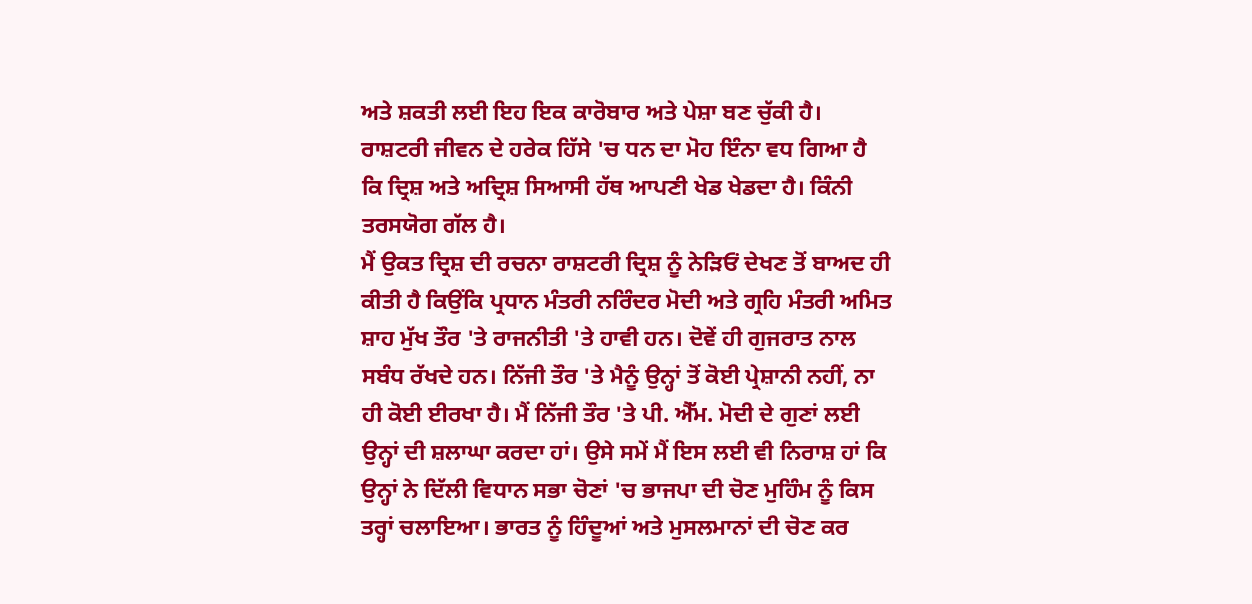ਅਤੇ ਸ਼ਕਤੀ ਲਈ ਇਹ ਇਕ ਕਾਰੋਬਾਰ ਅਤੇ ਪੇਸ਼ਾ ਬਣ ਚੁੱਕੀ ਹੈ। ਰਾਸ਼ਟਰੀ ਜੀਵਨ ਦੇ ਹਰੇਕ ਹਿੱਸੇ 'ਚ ਧਨ ਦਾ ਮੋਹ ਇੰਨਾ ਵਧ ਗਿਆ ਹੈ ਕਿ ਦ੍ਰਿਸ਼ ਅਤੇ ਅਦ੍ਰਿਸ਼ ਸਿਆਸੀ ਹੱਥ ਆਪਣੀ ਖੇਡ ਖੇਡਦਾ ਹੈ। ਕਿੰਨੀ ਤਰਸਯੋਗ ਗੱਲ ਹੈ।
ਮੈਂ ਉਕਤ ਦ੍ਰਿਸ਼ ਦੀ ਰਚਨਾ ਰਾਸ਼ਟਰੀ ਦ੍ਰਿਸ਼ ਨੂੰ ਨੇੜਿਓਂ ਦੇਖਣ ਤੋਂ ਬਾਅਦ ਹੀ ਕੀਤੀ ਹੈ ਕਿਉਂਕਿ ਪ੍ਰਧਾਨ ਮੰਤਰੀ ਨਰਿੰਦਰ ਮੋਦੀ ਅਤੇ ਗ੍ਰਹਿ ਮੰਤਰੀ ਅਮਿਤ ਸ਼ਾਹ ਮੁੱਖ ਤੌਰ 'ਤੇ ਰਾਜਨੀਤੀ 'ਤੇ ਹਾਵੀ ਹਨ। ਦੋਵੇਂ ਹੀ ਗੁਜਰਾਤ ਨਾਲ ਸਬੰਧ ਰੱਖਦੇ ਹਨ। ਨਿੱਜੀ ਤੌਰ 'ਤੇ ਮੈਨੂੰ ਉਨ੍ਹਾਂ ਤੋਂ ਕੋਈ ਪ੍ਰੇਸ਼ਾਨੀ ਨਹੀਂ, ਨਾ ਹੀ ਕੋਈ ਈਰਖਾ ਹੈ। ਮੈਂ ਨਿੱਜੀ ਤੌਰ 'ਤੇ ਪੀ. ਐੱਮ. ਮੋਦੀ ਦੇ ਗੁਣਾਂ ਲਈ ਉਨ੍ਹਾਂ ਦੀ ਸ਼ਲਾਘਾ ਕਰਦਾ ਹਾਂ। ਉਸੇ ਸਮੇਂ ਮੈਂ ਇਸ ਲਈ ਵੀ ਨਿਰਾਸ਼ ਹਾਂ ਕਿ ਉਨ੍ਹਾਂ ਨੇ ਦਿੱਲੀ ਵਿਧਾਨ ਸਭਾ ਚੋਣਾਂ 'ਚ ਭਾਜਪਾ ਦੀ ਚੋਣ ਮੁਹਿੰਮ ਨੂੰ ਕਿਸ ਤਰ੍ਹਾਂ ਚਲਾਇਆ। ਭਾਰਤ ਨੂੰ ਹਿੰਦੂਆਂ ਅਤੇ ਮੁਸਲਮਾਨਾਂ ਦੀ ਚੋਣ ਕਰ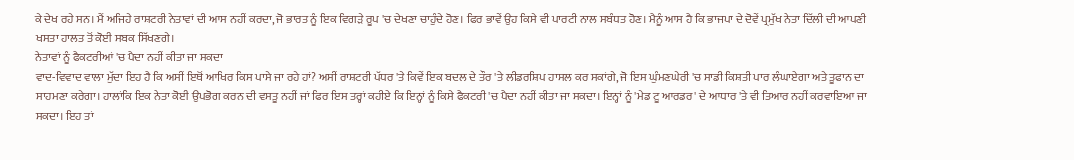ਕੇ ਦੇਖ ਰਹੇ ਸਨ। ਮੈਂ ਅਜਿਹੇ ਰਾਸ਼ਟਰੀ ਨੇਤਾਵਾਂ ਦੀ ਆਸ ਨਹੀਂ ਕਰਦਾ, ਜੋ ਭਾਰਤ ਨੂੰ ਇਕ ਵਿਗੜੇ ਰੂਪ 'ਚ ਦੇਖਣਾ ਚਾਹੁੰਦੇ ਹੋਣ। ਫਿਰ ਭਾਵੇਂ ਉਹ ਕਿਸੇ ਵੀ ਪਾਰਟੀ ਨਾਲ ਸਬੰਧਤ ਹੋਣ। ਮੈਨੂੰ ਆਸ ਹੈ ਕਿ ਭਾਜਪਾ ਦੇ ਦੋਵੇਂ ਪ੍ਰਮੁੱਖ ਨੇਤਾ ਦਿੱਲੀ ਦੀ ਆਪਣੀ ਖਸਤਾ ਹਾਲਤ ਤੋਂ ਕੋਈ ਸਬਕ ਸਿੱਖਣਗੇ।
ਨੇਤਾਵਾਂ ਨੂੰ ਫੈਕਟਰੀਆਂ 'ਚ ਪੈਦਾ ਨਹੀਂ ਕੀਤਾ ਜਾ ਸਕਦਾ
ਵਾਦ-ਵਿਵਾਦ ਵਾਲਾ ਮੁੱਦਾ ਇਹ ਹੈ ਕਿ ਅਸੀਂ ਇਥੋਂ ਆਖਿਰ ਕਿਸ ਪਾਸੇ ਜਾ ਰਹੇ ਹਾਂ? ਅਸੀਂ ਰਾਸ਼ਟਰੀ ਪੱਧਰ 'ਤੇ ਕਿਵੇਂ ਇਕ ਬਦਲ ਦੇ ਤੌਰ 'ਤੇ ਲੀਡਰਸ਼ਿਪ ਹਾਸਲ ਕਰ ਸਕਾਂਗੇ, ਜੋ ਇਸ ਘੁੰਮਣਘੇਰੀ 'ਚ ਸਾਡੀ ਕਿਸ਼ਤੀ ਪਾਰ ਲੰਘਾਏਗਾ ਅਤੇ ਤੂਫਾਨ ਦਾ ਸਾਹਮਣਾ ਕਰੇਗਾ। ਹਾਲਾਂਕਿ ਇਕ ਨੇਤਾ ਕੋਈ ਉਪਭੋਗ ਕਰਨ ਦੀ ਵਸਤੂ ਨਹੀਂ ਜਾਂ ਫਿਰ ਇਸ ਤਰ੍ਹਾਂ ਕਹੀਏ ਕਿ ਇਨ੍ਹਾਂ ਨੂੰ ਕਿਸੇ ਫੈਕਟਰੀ 'ਚ ਪੈਦਾ ਨਹੀਂ ਕੀਤਾ ਜਾ ਸਕਦਾ। ਇਨ੍ਹਾਂ ਨੂੰ 'ਮੇਡ ਟੂ ਆਰਡਰ' ਦੇ ਆਧਾਰ 'ਤੇ ਵੀ ਤਿਆਰ ਨਹੀਂ ਕਰਵਾਇਆ ਜਾ ਸਕਦਾ। ਇਹ ਤਾਂ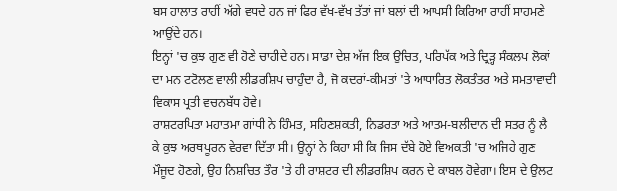ਬਸ ਹਾਲਾਤ ਰਾਹੀਂ ਅੱਗੇ ਵਧਦੇ ਹਨ ਜਾਂ ਫਿਰ ਵੱਖ-ਵੱਖ ਤੱਤਾਂ ਜਾਂ ਬਲਾਂ ਦੀ ਆਪਸੀ ਕਿਰਿਆ ਰਾਹੀਂ ਸਾਹਮਣੇ ਆਉਂਦੇ ਹਨ।
ਇਨ੍ਹਾਂ 'ਚ ਕੁਝ ਗੁਣ ਵੀ ਹੋਣੇ ਚਾਹੀਦੇ ਹਨ। ਸਾਡਾ ਦੇਸ਼ ਅੱਜ ਇਕ ਉਚਿਤ, ਪਰਿਪੱਕ ਅਤੇ ਦ੍ਰਿੜ੍ਹ ਸੰਕਲਪ ਲੋਕਾਂ ਦਾ ਮਨ ਟਟੋਲਣ ਵਾਲੀ ਲੀਡਰਸ਼ਿਪ ਚਾਹੁੰਦਾ ਹੈ, ਜੋ ਕਦਰਾਂ-ਕੀਮਤਾਂ 'ਤੇ ਆਧਾਰਿਤ ਲੋਕਤੰਤਰ ਅਤੇ ਸਮਤਾਵਾਦੀ ਵਿਕਾਸ ਪ੍ਰਤੀ ਵਚਨਬੱਧ ਹੋਵੇ।
ਰਾਸ਼ਟਰਪਿਤਾ ਮਹਾਤਮਾ ਗਾਂਧੀ ਨੇ ਹਿੰਮਤ, ਸਹਿਣਸ਼ਕਤੀ, ਨਿਡਰਤਾ ਅਤੇ ਆਤਮ-ਬਲੀਦਾਨ ਦੀ ਸਤਰ ਨੂੰ ਲੈ ਕੇ ਕੁਝ ਅਰਥਪੂਰਨ ਵੇਰਵਾ ਦਿੱਤਾ ਸੀ। ਉਨ੍ਹਾਂ ਨੇ ਕਿਹਾ ਸੀ ਕਿ ਜਿਸ ਦੱਬੇ ਹੋਏ ਵਿਅਕਤੀ 'ਚ ਅਜਿਹੇ ਗੁਣ ਮੌਜੂਦ ਹੋਣਗੇ, ਉਹ ਨਿਸ਼ਚਿਤ ਤੌਰ 'ਤੇ ਹੀ ਰਾਸ਼ਟਰ ਦੀ ਲੀਡਰਸ਼ਿਪ ਕਰਨ ਦੇ ਕਾਬਲ ਹੋਵੇਗਾ। ਇਸ ਦੇ ਉਲਟ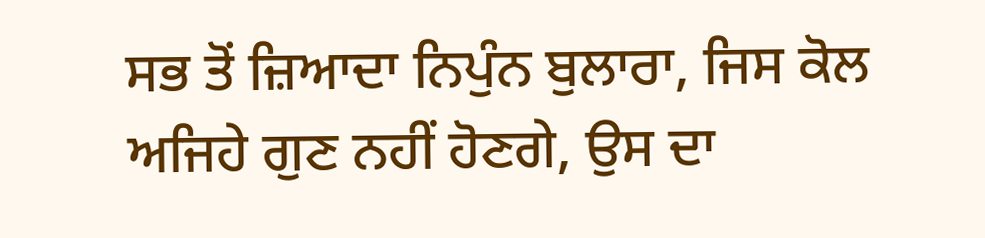ਸਭ ਤੋਂ ਜ਼ਿਆਦਾ ਨਿਪੁੰਨ ਬੁਲਾਰਾ, ਜਿਸ ਕੋਲ ਅਜਿਹੇ ਗੁਣ ਨਹੀਂ ਹੋਣਗੇ, ਉਸ ਦਾ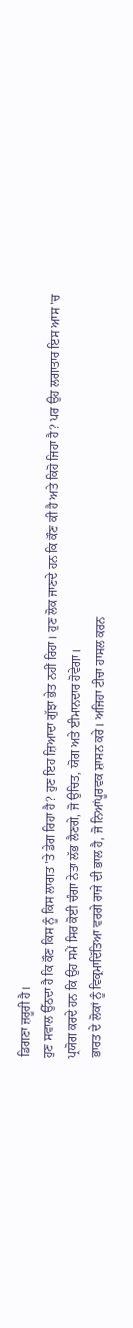ਡਿਗਣਾ ਜ਼ਰੂਰੀ ਹੈ।
ਹੁਣ ਸਵਾਲ ਉੱਠਦਾ ਹੈ ਕਿ ਕੌਣ ਕਿਸ ਨੂੰ ਕਿਸ ਲਾਗਤ 'ਤੇ ਡੇਗ ਰਿਹਾ ਹੈ? ਹੁਣ ਇਹ ਜ਼ਿਆਦਾ ਗੁੱਝਾ ਭੇਤ ਨਹੀਂ ਰਿਹਾ। ਹੁਣ ਲੋਕ ਜਾਣਦੇ ਹਨ ਕਿ ਕੌਣ ਕੀ ਹੈ ਅਤੇ ਕਿਹੋ ਜਿਹਾ ਹੈ? ਪਰ ਉਹ ਲਗਾਤਾਰ ਇਸ ਆਸ 'ਚ ਪ੍ਰਯੋਗ ਕਰਦੇ ਹਨ ਕਿ ਉਹ ਸਮੇਂ ਸਿਰ ਕੋਈ ਚੰਗਾ ਨੇਤਾ ਲੱਭ ਲੈਣਗੇ, ਜੋ ਉਚਿਤ, ਯੋਗ ਅਤੇ ਈਮਾਨਦਾਰ ਹੋਵੇਗਾ।
ਭਾਰਤ ਦੇ ਲੋਕਾਂ ਨੂੰ ਵਿਕ੍ਰਮਾਦਿੱਤਿਆ ਵਰਗੇ ਰਾਜੇ ਦੀ ਭਾਲ ਹੈ, ਜੋ ਨਿਆਂਪੂਰਵਕ ਸ਼ਾਸਨ ਕਰੇ। ਅਜਿਹਾ ਟੀਚਾ ਹਾਸਲ ਕਰਨ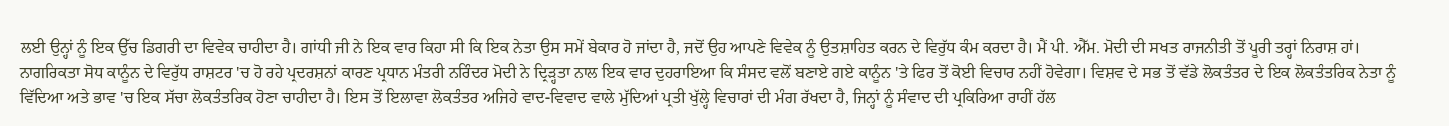ਲਈ ਉਨ੍ਹਾਂ ਨੂੰ ਇਕ ਉੱਚ ਡਿਗਰੀ ਦਾ ਵਿਵੇਕ ਚਾਹੀਦਾ ਹੈ। ਗਾਂਧੀ ਜੀ ਨੇ ਇਕ ਵਾਰ ਕਿਹਾ ਸੀ ਕਿ ਇਕ ਨੇਤਾ ਉਸ ਸਮੇਂ ਬੇਕਾਰ ਹੋ ਜਾਂਦਾ ਹੈ, ਜਦੋਂ ਉਹ ਆਪਣੇ ਵਿਵੇਕ ਨੂੰ ਉਤਸ਼ਾਹਿਤ ਕਰਨ ਦੇ ਵਿਰੁੱਧ ਕੰਮ ਕਰਦਾ ਹੈ। ਮੈਂ ਪੀ. ਐੱਮ. ਮੋਦੀ ਦੀ ਸਖਤ ਰਾਜਨੀਤੀ ਤੋਂ ਪੂਰੀ ਤਰ੍ਹਾਂ ਨਿਰਾਸ਼ ਹਾਂ। ਨਾਗਰਿਕਤਾ ਸੋਧ ਕਾਨੂੰਨ ਦੇ ਵਿਰੁੱਧ ਰਾਸ਼ਟਰ 'ਚ ਹੋ ਰਹੇ ਪ੍ਰਦਰਸ਼ਨਾਂ ਕਾਰਣ ਪ੍ਰਧਾਨ ਮੰਤਰੀ ਨਰਿੰਦਰ ਮੋਦੀ ਨੇ ਦ੍ਰਿੜ੍ਹਤਾ ਨਾਲ ਇਕ ਵਾਰ ਦੁਹਰਾਇਆ ਕਿ ਸੰਸਦ ਵਲੋਂ ਬਣਾਏ ਗਏ ਕਾਨੂੰਨ 'ਤੇ ਫਿਰ ਤੋਂ ਕੋਈ ਵਿਚਾਰ ਨਹੀਂ ਹੋਵੇਗਾ। ਵਿਸ਼ਵ ਦੇ ਸਭ ਤੋਂ ਵੱਡੇ ਲੋਕਤੰਤਰ ਦੇ ਇਕ ਲੋਕਤੰਤਰਿਕ ਨੇਤਾ ਨੂੰ ਵਿੱਦਿਆ ਅਤੇ ਭਾਵ 'ਚ ਇਕ ਸੱਚਾ ਲੋਕਤੰਤਰਿਕ ਹੋਣਾ ਚਾਹੀਦਾ ਹੈ। ਇਸ ਤੋਂ ਇਲਾਵਾ ਲੋਕਤੰਤਰ ਅਜਿਹੇ ਵਾਦ-ਵਿਵਾਦ ਵਾਲੇ ਮੁੱਦਿਆਂ ਪ੍ਰਤੀ ਖੁੱਲ੍ਹੇ ਵਿਚਾਰਾਂ ਦੀ ਮੰਗ ਰੱਖਦਾ ਹੈ, ਜਿਨ੍ਹਾਂ ਨੂੰ ਸੰਵਾਦ ਦੀ ਪ੍ਰਕਿਰਿਆ ਰਾਹੀਂ ਹੱਲ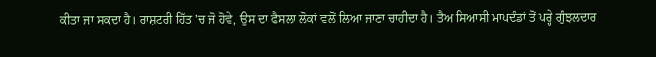ਕੀਤਾ ਜਾ ਸਕਦਾ ਹੈ। ਰਾਸ਼ਟਰੀ ਹਿੱਤ 'ਚ ਜੋ ਹੋਵੇ, ਉਸ ਦਾ ਫੈਸਲਾ ਲੋਕਾਂ ਵਲੋਂ ਲਿਆ ਜਾਣਾ ਚਾਹੀਦਾ ਹੈ। ਤੈਅ ਸਿਆਸੀ ਮਾਪਦੰਡਾਂ ਤੋਂ ਪਰ੍ਹੇ ਗੁੰਝਲਦਾਰ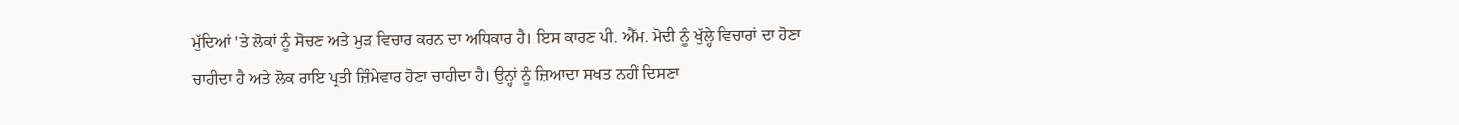ਮੁੱਦਿਆਂ 'ਤੇ ਲੋਕਾਂ ਨੂੰ ਸੋਚਣ ਅਤੇ ਮੁੜ ਵਿਚਾਰ ਕਰਨ ਦਾ ਅਧਿਕਾਰ ਹੈ। ਇਸ ਕਾਰਣ ਪੀ. ਐੱਮ. ਮੋਦੀ ਨੂੰ ਖੁੱਲ੍ਹੇ ਵਿਚਾਰਾਂ ਦਾ ਹੋਣਾ ਚਾਹੀਦਾ ਹੈ ਅਤੇ ਲੋਕ ਰਾਇ ਪ੍ਰਤੀ ਜ਼ਿੰਮੇਵਾਰ ਹੋਣਾ ਚਾਹੀਦਾ ਹੈ। ਉਨ੍ਹਾਂ ਨੂੰ ਜ਼ਿਆਦਾ ਸਖਤ ਨਹੀਂ ਦਿਸਣਾ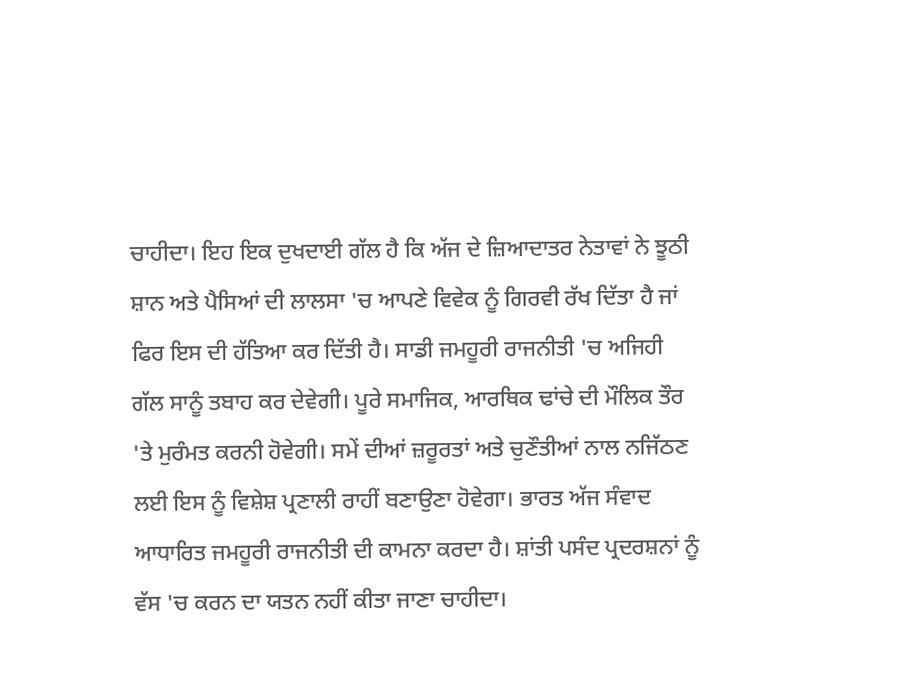ਚਾਹੀਦਾ। ਇਹ ਇਕ ਦੁਖਦਾਈ ਗੱਲ ਹੈ ਕਿ ਅੱਜ ਦੇ ਜ਼ਿਆਦਾਤਰ ਨੇਤਾਵਾਂ ਨੇ ਝੂਠੀ ਸ਼ਾਨ ਅਤੇ ਪੈਸਿਆਂ ਦੀ ਲਾਲਸਾ 'ਚ ਆਪਣੇ ਵਿਵੇਕ ਨੂੰ ਗਿਰਵੀ ਰੱਖ ਦਿੱਤਾ ਹੈ ਜਾਂ ਫਿਰ ਇਸ ਦੀ ਹੱਤਿਆ ਕਰ ਦਿੱਤੀ ਹੈ। ਸਾਡੀ ਜਮਹੂਰੀ ਰਾਜਨੀਤੀ 'ਚ ਅਜਿਹੀ ਗੱਲ ਸਾਨੂੰ ਤਬਾਹ ਕਰ ਦੇਵੇਗੀ। ਪੂਰੇ ਸਮਾਜਿਕ, ਆਰਥਿਕ ਢਾਂਚੇ ਦੀ ਮੌਲਿਕ ਤੌਰ 'ਤੇ ਮੁਰੰਮਤ ਕਰਨੀ ਹੋਵੇਗੀ। ਸਮੇਂ ਦੀਆਂ ਜ਼ਰੂਰਤਾਂ ਅਤੇ ਚੁਣੌਤੀਆਂ ਨਾਲ ਨਜਿੱਠਣ ਲਈ ਇਸ ਨੂੰ ਵਿਸ਼ੇਸ਼ ਪ੍ਰਣਾਲੀ ਰਾਹੀਂ ਬਣਾਉਣਾ ਹੋਵੇਗਾ। ਭਾਰਤ ਅੱਜ ਸੰਵਾਦ ਆਧਾਰਿਤ ਜਮਹੂਰੀ ਰਾਜਨੀਤੀ ਦੀ ਕਾਮਨਾ ਕਰਦਾ ਹੈ। ਸ਼ਾਂਤੀ ਪਸੰਦ ਪ੍ਰਦਰਸ਼ਨਾਂ ਨੂੰ ਵੱਸ 'ਚ ਕਰਨ ਦਾ ਯਤਨ ਨਹੀਂ ਕੀਤਾ ਜਾਣਾ ਚਾਹੀਦਾ।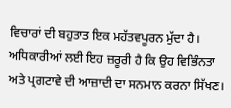ਵਿਚਾਰਾਂ ਦੀ ਬਹੁਤਾਤ ਇਕ ਮਹੱਤਵਪੂਰਨ ਮੁੱਦਾ ਹੈ। ਅਧਿਕਾਰੀਆਂ ਲਈ ਇਹ ਜ਼ਰੂਰੀ ਹੈ ਕਿ ਉਹ ਵਿਭਿੰਨਤਾ ਅਤੇ ਪ੍ਰਗਟਾਵੇ ਦੀ ਆਜ਼ਾਦੀ ਦਾ ਸਨਮਾਨ ਕਰਨਾ ਸਿੱਖਣ।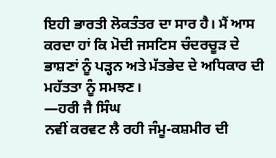ਇਹੀ ਭਾਰਤੀ ਲੋਕਤੰਤਰ ਦਾ ਸਾਰ ਹੈ। ਮੈਂ ਆਸ ਕਰਦਾ ਹਾਂ ਕਿ ਮੋਦੀ ਜਸਟਿਸ ਚੰਦਰਚੂੜ ਦੇ ਭਾਸ਼ਣਾਂ ਨੂੰ ਪੜ੍ਹਨ ਅਤੇ ਮੱਤਭੇਦ ਦੇ ਅਧਿਕਾਰ ਦੀ ਮਹੱਤਤਾ ਨੂੰ ਸਮਝਣ।
—ਹਰੀ ਜੈ ਸਿੰਘ
ਨਵੀਂ ਕਰਵਟ ਲੈ ਰਹੀ ਜੰਮੂ-ਕਸ਼ਮੀਰ ਦੀ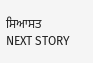ਸਿਆਸਤ
NEXT STORY